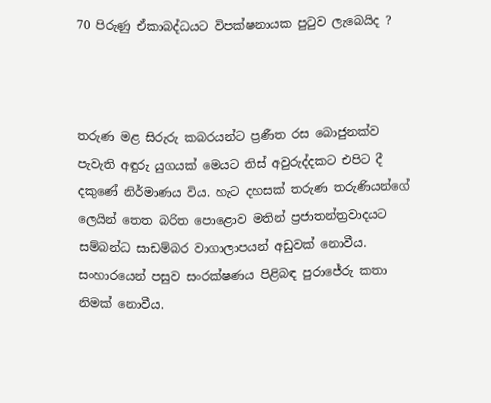70 පිරුණු ඒකාබද්ධයට විපක්ෂනායක පුටුව ලැබෙයිද ?



තරුණ මළ සිරුරු කබරයන්ට ප්‍රණීත රස බොජුනක්ව පැවැති අඳුරු යුගයක් මෙයට තිස් අවුරුද්දකට එපිට දී දකුණේ නිර්මාණය විය. හැට දහසක් තරුණ තරුණියන්ගේ ලෙයින් තෙත බරිත පොළොව මතින් ප්‍රජාතන්ත්‍රවාදයට සම්බන්ධ සාඩම්බර වාගාලාපයන් අඩුවක් නොවීය. සංහාරයෙන් පසුව සංරක්ෂණය පිළිබඳ පුරාජේරු කතා නිමක් නොවීය.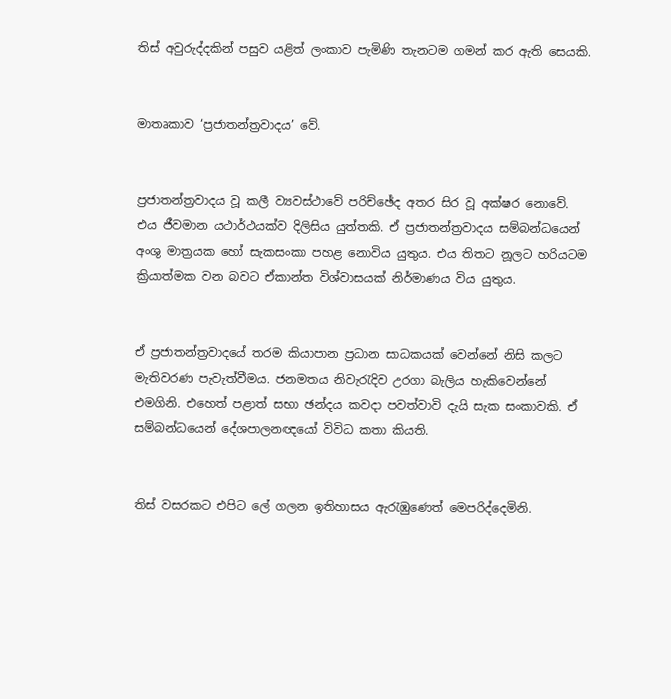තිස් අවුරුද්දකින් පසුව යළිත් ලංකාව පැමිණි තැනටම ගමන් කර ඇති සෙයකි.


මාතෘකාව ‘ප්‍රජාතන්ත්‍රවාදය’ වේ.


ප්‍රජාතන්ත්‍රවාදය වූ කලී ව්‍යවස්ථාවේ පරිච්ඡේද අතර සිර වූ අක්ෂර නොවේ. එය ජීවමාන යථාර්ථයක්ව දිලිසිය යුත්තකි. ඒ ප්‍රජාතන්ත්‍රවාදය සම්බන්ධයෙන් අංශු මාත්‍රයක හෝ සැකසංකා පහළ නොවිය යුතුය. එය තිතට නූලට හරියටම ක්‍රියාත්මක වන බවට ඒකාන්ත විශ්වාසයක් නිර්මාණය විය යුතුය.


ඒ ප්‍රජාතන්ත්‍රවාදයේ තරම කියාපාන ප්‍රධාන සාධකයක් වෙන්නේ නිසි කලට මැතිවරණ පැවැත්වීමය. ජනමතය නිවැරැදිව උරගා බැලිය හැකිවෙන්නේ එමගිනි. එහෙත් පළාත් සභා ඡන්දය කවදා පවත්වාවි දැයි සැක සංකාවකි. ඒ සම්බන්ධයෙන් දේශපාලනඥයෝ විවිධ කතා කියති.


තිස් වසරකට එපිට ලේ ගලන ඉතිහාසය ඇරැඹුණෙත් මෙපරිද්දෙමිනි.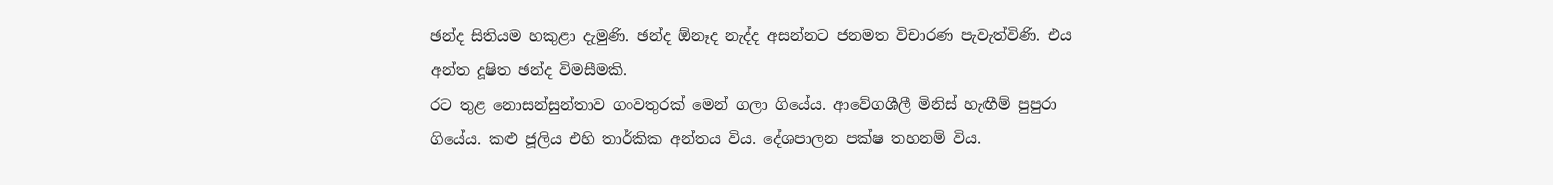ඡන්ද සිතියම හකුළා දැමුණි. ඡන්ද ඕනෑද නැද්ද අසන්නට ජනමත විචාරණ පැවැත්විණි. එය අන්ත දූෂිත ඡන්ද විමසීමකි.
රට තුළ නොසන්සුන්තාව ගංවතුරක් මෙන් ගලා ගියේය. ආවේගශීලී මිනිස් හැඟීම් පුපුරා ගියේය. කළු ජූලිය එහි තාර්කික අන්තය විය. දේශපාලන පක්ෂ තහනම් විය.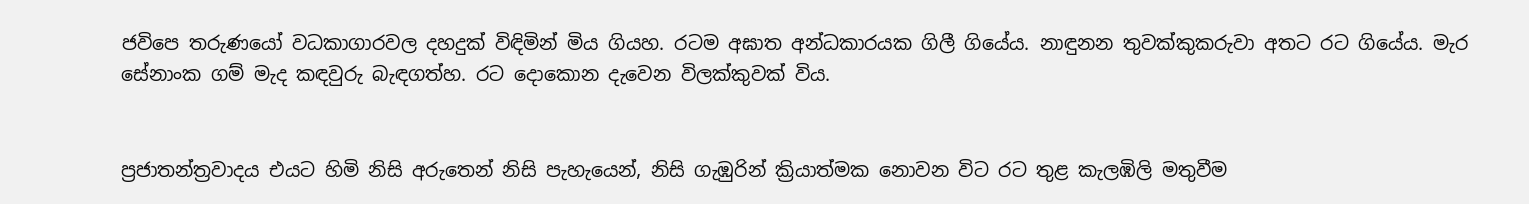ජවිපෙ තරුණයෝ වධකාගාරවල දහදුක් විඳිමින් මිය ගියහ. රටම අඝාත අන්ධකාරයක ගිලී ගියේය. නාඳුනන තුවක්කුකරුවා අතට රට ගියේය. මැර සේනාංක ගම් මැද කඳවුරු බැඳගත්හ. රට දොකොන දැවෙන විලක්කුවක් විය.


ප්‍රජාතන්ත්‍රවාදය එයට හිමි නිසි අරුතෙන් නිසි පැහැයෙන්, නිසි ගැඹුරින් ක්‍රියාත්මක නොවන විට රට තුළ කැලඹිලි මතුවීම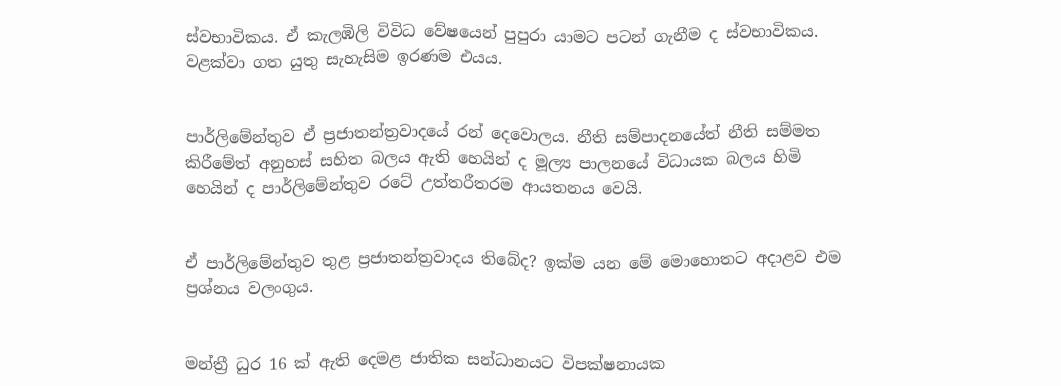ස්වභාවිකය. ඒ කැලඹිලි විවිධ වේෂයෙන් පුපුරා යාමට පටන් ගැනීම ද ස්වභාවිකය. වළක්වා ගත යුතු සැහැසිම ඉරණම එයය.


පාර්ලිමේන්තුව ඒ ප්‍රජාතන්ත්‍රවාදයේ රන් දෙවොලය. නීති සම්පාදනයේත් නීති සම්මත කිරීමේත් අනුහස් සහිත බලය ඇති හෙයින් ද මූල්‍ය පාලනයේ විධායක බලය හිමි හෙයින් ද පාර්ලිමේන්තුව රටේ උත්තරීතරම ආයතනය වෙයි.


ඒ පාර්ලිමේන්තුව තුළ ප්‍රජාතන්ත්‍රවාදය තිබේද? ඉක්ම යන මේ මොහොතට අදාළව එම ප්‍රශ්නය වලංගුය.


මන්ත්‍රී ධුර 16 ක් ඇති දෙමළ ජාතික සන්ධානයට විපක්ෂනායක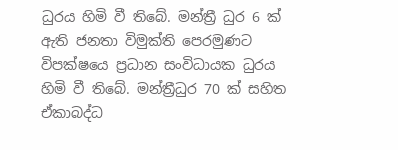ධුරය හිමි වී තිබේ. මන්ත්‍රී ධුර 6 ක් ඇති ජනතා විමුක්ති පෙරමුණට විපක්ෂයෙ ප්‍රධාන සංවිධායක ධුරය හිමි වී තිබේ. මන්ත්‍රීධුර 70 ක් සහිත ඒකාබද්ධ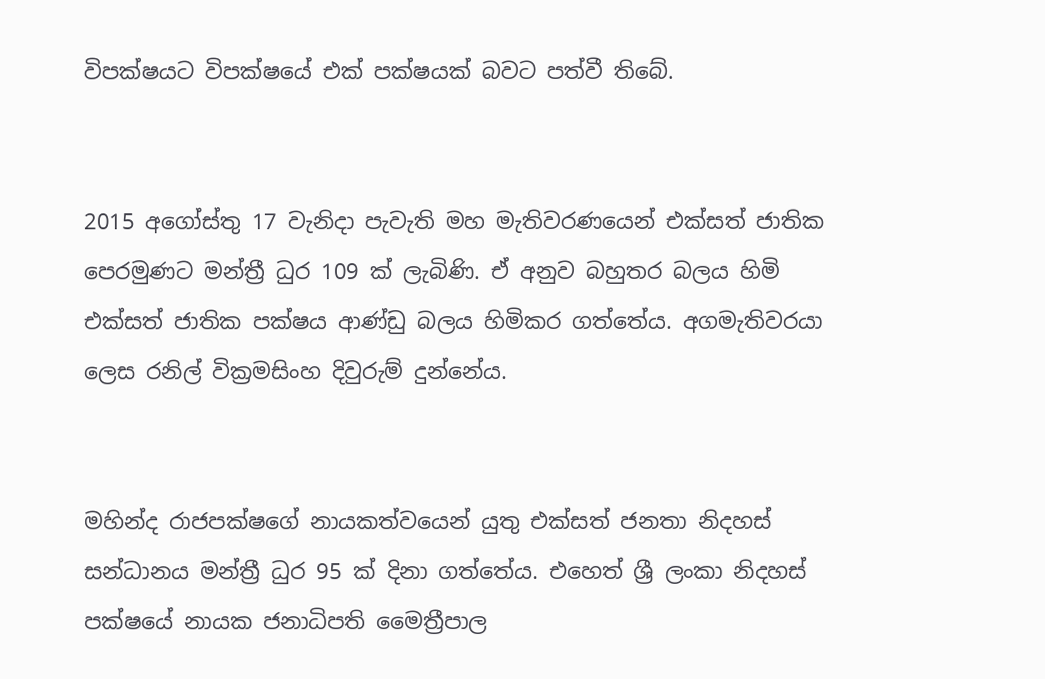විපක්ෂයට විපක්ෂයේ එක් පක්ෂයක් බවට පත්වී තිබේ.


2015 අගෝස්තු 17 වැනිදා පැවැති මහ මැතිවරණයෙන් එක්සත් ජාතික පෙරමුණට මන්ත්‍රී ධුර 109 ක් ලැබිණි. ඒ අනුව බහුතර බලය හිමි එක්සත් ජාතික පක්ෂය ආණ්ඩු බලය හිමිකර ගත්තේය. අගමැතිවරයා ලෙස රනිල් වික්‍රමසිංහ දිවුරුම් දුන්නේය.


මහින්ද රාජපක්ෂගේ නායකත්වයෙන් යුතු එක්සත් ජනතා නිදහස් සන්ධානය මන්ත්‍රී ධුර 95 ක් දිනා ගත්තේය. එහෙත් ශ්‍රී ලංකා නිදහස් පක්ෂයේ නායක ජනාධිපති මෛත්‍රීපාල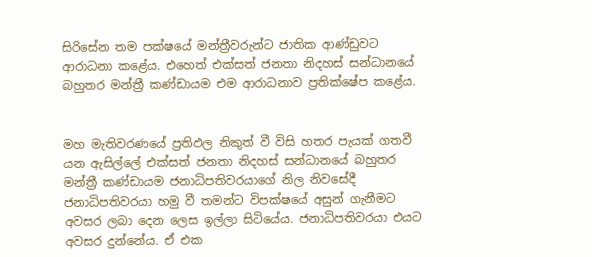සිරිසේන තම පක්ෂයේ මන්ත්‍රීවරුන්ට ජාතික ආණ්ඩුවට ආරාධනා කළේය. එහෙත් එක්සත් ජනතා නිදහස් සන්ධානයේ බහුතර මන්ත්‍රී කණ්ඩායම එම ආරාධනාව ප්‍රතික්ෂේප කළේය.


මහ මැතිවරණයේ ප්‍රතිඵල නිකුත් වී විසි හතර පැයක් ගතවී යන ඇසිල්ලේ එක්සත් ජනතා නිදහස් සන්ධානයේ බහුතර මන්ත්‍රී කණ්ඩායම ජනාධිපතිවරයාගේ නිල නිවසේදී ජනාධිපතිවරයා හමු වී තමන්ට විපක්ෂයේ අසුන් ගැනීමට අවසර ලබා දෙන ලෙස ඉල්ලා සිටියේය. ජනාධිපතිවරයා එයට අවසර දුන්නේය. ඒ එක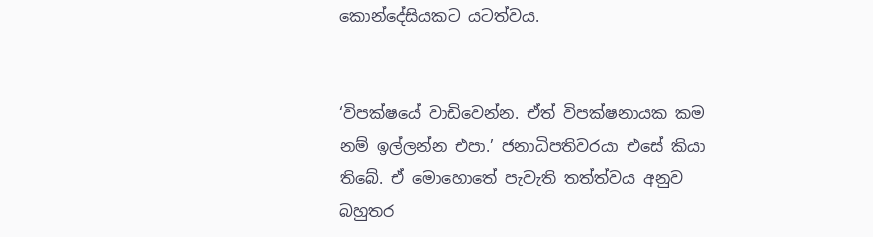කොන්දේසියකට යටත්වය.


‘විපක්ෂයේ වාඩිවෙන්න. ඒත් විපක්ෂනායක කම නම් ඉල්ලන්න එපා.’ ජනාධිපතිවරයා එසේ කියා තිබේ. ඒ මොහොතේ පැවැති තත්ත්වය අනුව බහුතර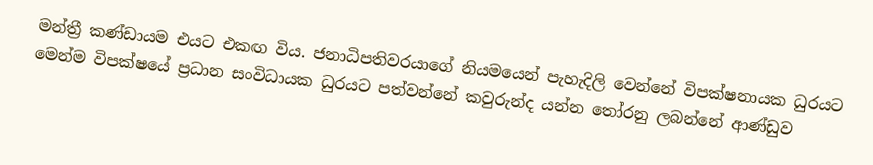මන්ත්‍රී කණ්ඩායම එයට එකඟ විය. ජනාධිපතිවරයාගේ නියමයෙන් පැහැදිලි වෙන්නේ විපක්ෂනායක ධුරයට මෙන්ම විපක්ෂයේ ප්‍රධාන සංවිධායක ධුරයට පත්වන්නේ කවුරුන්ද යන්න තෝරනු ලබන්නේ ආණ්ඩුව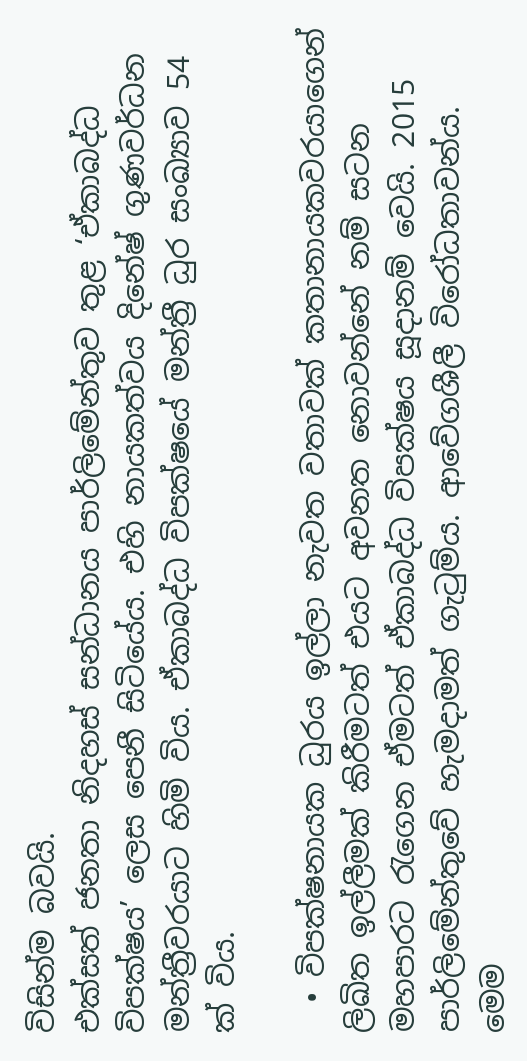විසින්ම බවයි.
එක්සත් ජනතා නිදහස් සන්ධානය පාර්ලිමේන්තුව තුළ ‘ඒකාබද්ධ විපක්ෂය’ ලෙස පෙනී සිටියේය. එහි නායකත්වය දිනේෂ් ගුණවර්ධන මන්ත්‍රීවරයාට හිමි විය. ඒකාබද්ධ විපක්ෂයේ මන්ත්‍රී ධුර සංඛ්‍යාව 54 ක් විය.

  • විපක්ෂනායක ධුරය ඉල්ලා නැවත වතාවක් කතානායකවරයාගෙන් ලිඛිත ඉල්ලීමක් කිරීමටත් එයට අවනත නොවන්නේ නම් සටන මහපාරට රැගෙන ඒමටත් ඒකාබද්ධ විපක්ෂය සූදානම් වෙයි. 2015 පාර්ලිමේන්තුවේ හැමදාමත් ගැටුම්ය. ආවේගශීලී විරෝධතාවන්ය. මෙම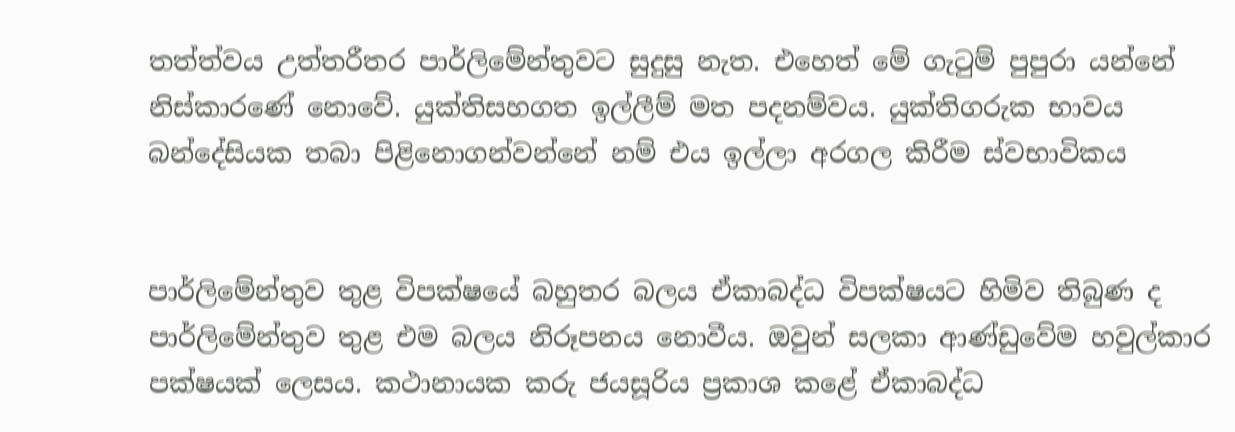තත්ත්වය උත්තරීතර පාර්ලිමේන්තුවට සුදුසු නැත. එහෙත් මේ ගැටුම් පුපුරා යන්නේ නිස්කාරණේ නොවේ. යුක්තිසහගත ඉල්ලීම් මත පදනම්වය. යුක්තිගරුක භාවය බන්දේසියක තබා පිළිනොගන්වන්නේ නම් එය ඉල්ලා අරගල කිරීම ස්වභාවිකය


පාර්ලිමේන්තුව තුළ විපක්ෂයේ බහුතර බලය ඒකාබද්ධ විපක්ෂයට හිමිව තිබුණ ද පාර්ලිමේන්තුව තුළ එම බලය නිරූපනය නොවීය. ඔවුන් සලකා ආණ්ඩුවේම හවුල්කාර පක්ෂයක් ලෙසය. කථානායක කරු ජයසූරිය ප්‍රකාශ කළේ ඒකාබද්ධ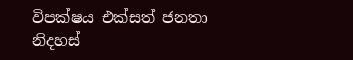විපක්ෂය එක්සත් ජනතා නිදහස්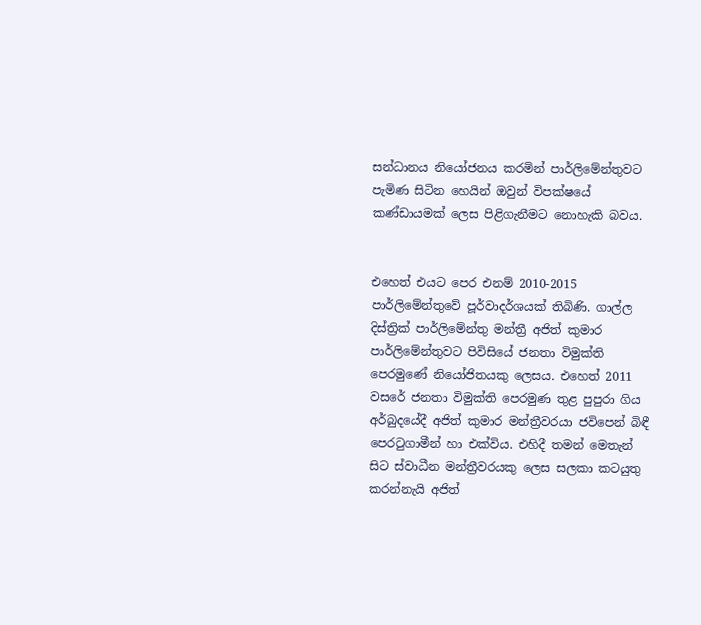සන්ධානය නියෝජනය කරමින් පාර්ලිමේන්තුවට පැමිණ සිටින හෙයින් ඔවුන් විපක්ෂයේ කණ්ඩායමක් ලෙස පිළිගැනීමට නොහැකි බවය.


එහෙත් එයට පෙර එනම් 2010-2015 පාර්ලිමේන්තුවේ පූර්වාදර්ශයක් තිබිණි. ගාල්ල දිස්ත්‍රික් පාර්ලිමේන්තු මන්ත්‍රී අජිත් කුමාර පාර්ලිමේන්තුවට පිවිසියේ ජනතා විමුක්ති පෙරමුණේ නියෝජිතයකු ලෙසය. එහෙත් 2011 වසරේ ජනතා විමුක්ති පෙරමුණ තුළ පුපුරා ගිය අර්බුදයේදී අජිත් කුමාර මන්ත්‍රීවරයා ජවිපෙන් බිඳී පෙරටුගාමීන් හා එක්විය. එහිදී තමන් මෙතැන් සිට ස්වාධීන මන්ත්‍රීවරයකු ලෙස සලකා කටයුතු කරන්නැයි අජිත්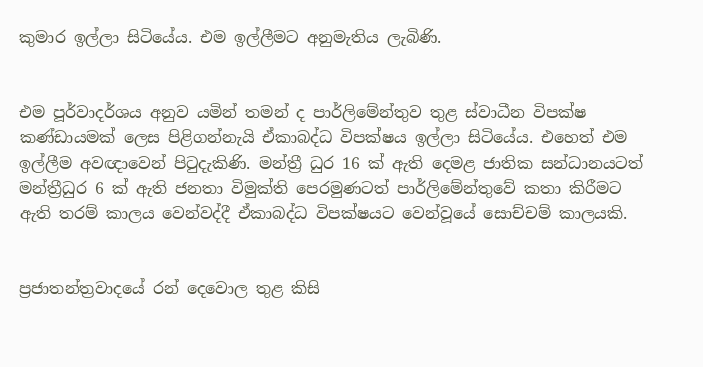කුමාර ඉල්ලා සිටියේය. එම ඉල්ලීමට අනුමැතිය ලැබිණි.


එම පූර්වාදර්ශය අනුව යමින් තමන් ද පාර්ලිමේන්තුව තුළ ස්වාධීන විපක්ෂ කණ්ඩායමක් ලෙස පිළිගන්නැයි ඒකාබද්ධ විපක්ෂය ඉල්ලා සිටියේය. එහෙත් එම ඉල්ලීම අවඥාවෙන් පිටුදැකිණි. මන්ත්‍රී ධුර 16 ක් ඇති දෙමළ ජාතික සන්ධානයටත් මන්ත්‍රීධුර 6 ක් ඇති ජනතා විමුක්ති පෙරමුණටත් පාර්ලිමේන්තුවේ කතා කිරීමට ඇති තරම් කාලය වෙන්වද්දී ඒකාබද්ධ විපක්ෂයට වෙන්වූයේ සොච්චම් කාලයකි.


ප්‍රජාතන්ත්‍රවාදයේ රන් දෙවොල තුළ කිසි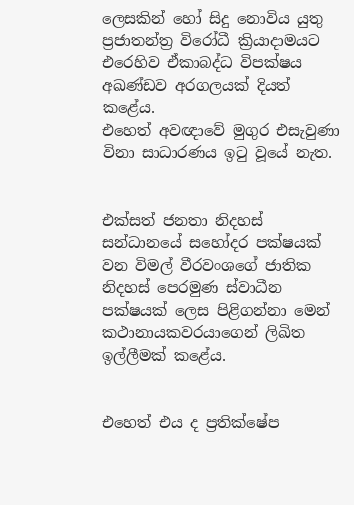ලෙසකින් හෝ සිදු නොවිය යුතු ප්‍රජාතන්ත්‍ර විරෝධී ක්‍රියාදාමයට එරෙහිව ඒකාබද්ධ විපක්ෂය අඛණ්ඩව අරගලයක් දියත් කළේය.
එහෙත් අවඥාවේ මුගුර එසැවුණා විනා සාධාරණය ඉටු වූයේ නැත.


එක්සත් ජනතා නිදහස් සන්ධානයේ සහෝදර පක්ෂයක් වන විමල් වීරවංශගේ ජාතික නිදහස් පෙරමුණ ස්වාධීන පක්ෂයක් ලෙස පිළිගන්නා මෙන් කථානායකවරයාගෙන් ලිඛිත ඉල්ලීමක් කළේය.


එහෙත් එය ද ප්‍රතික්ෂේප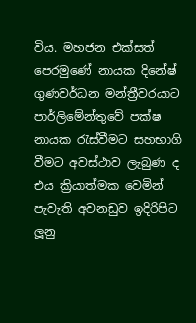විය. මහජන එක්සත් පෙරමුණේ නායක දිනේෂ් ගුණවර්ධන මන්ත්‍රීවරයාට පාර්ලිමේන්තුවේ පක්ෂ නායක රැස්වීමට සහභාගි වීමට අවස්ථාව ලැබුණ ද එය ක්‍රියාත්මක වෙමින් පැවැති අවනඩුව ඉදිරිපිට ලූනු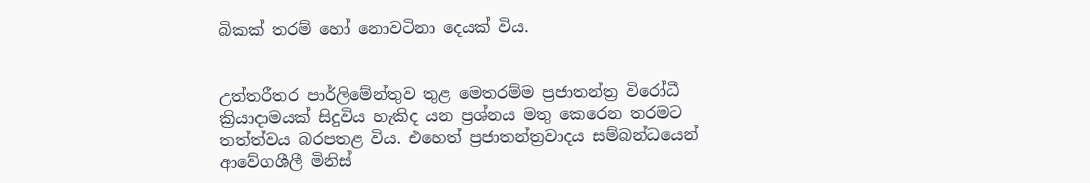බිකක් තරම් හෝ නොවටිනා දෙයක් විය.


උත්තරීතර පාර්ලිමේන්තුව තුළ මෙතරම්ම ප්‍රජාතන්ත්‍ර විරෝධී ක්‍රියාදාමයක් සිදුවිය හැකිද යන ප්‍රශ්නය මතු කෙරෙන තරමට තත්ත්වය බරපතළ විය. එහෙත් ප්‍රජාතන්ත්‍රවාදය සම්බන්ධයෙන් ආවේගශීලී මිනිස්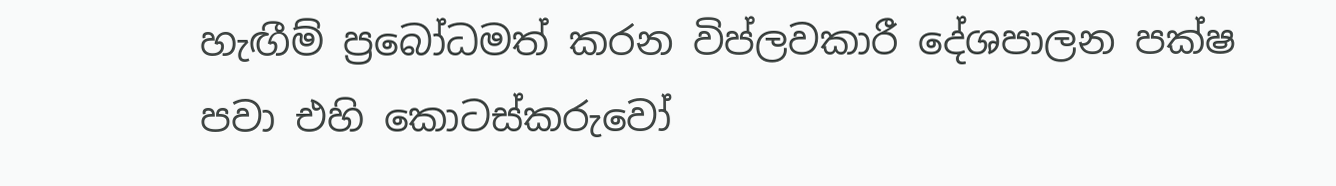හැඟීම් ප්‍රබෝධමත් කරන විප්ලවකාරී දේශපාලන පක්ෂ පවා එහි කොටස්කරුවෝ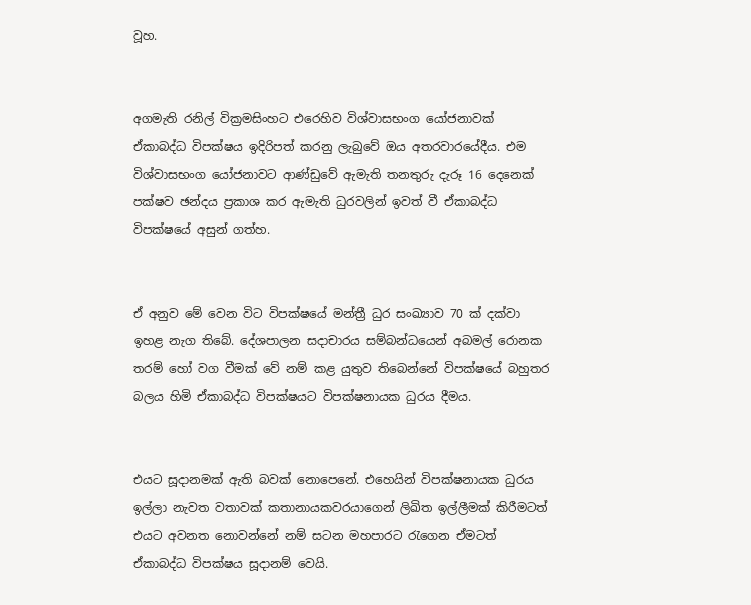වූහ.


අගමැති රනිල් වික්‍රමසිංහට එරෙහිව විශ්වාසභංග යෝජනාවක් ඒකාබද්ධ විපක්ෂය ඉදිරිපත් කරනු ලැබුවේ ඔය අතරවාරයේදීය. එම විශ්වාසභංග යෝජනාවට ආණ්ඩුවේ ඇමැති තනතුරු දැරූ 16 දෙනෙක් පක්ෂව ඡන්දය ප්‍රකාශ කර ඇමැති ධුරවලින් ඉවත් වී ඒකාබද්ධ විපක්ෂයේ අසුන් ගත්හ.


ඒ අනුව මේ වෙන විට විපක්ෂයේ මන්ත්‍රී ධුර සංඛ්‍යාව 70 ක් දක්වා ඉහළ නැග තිබේ. දේශපාලන සදාචාරය සම්බන්ධයෙන් අබමල් රොනක තරම් හෝ වග වීමක් වේ නම් කළ යුතුව තිබෙන්නේ විපක්ෂයේ බහුතර බලය හිමි ඒකාබද්ධ විපක්ෂයට විපක්ෂනායක ධුරය දීමය.


එයට සූදානමක් ඇති බවක් නොපෙනේ. එහෙයින් විපක්ෂනායක ධුරය ඉල්ලා නැවත වතාවක් කතානායකවරයාගෙන් ලිඛිත ඉල්ලීමක් කිරීමටත් එයට අවනත නොවන්නේ නම් සටන මහපාරට රැගෙන ඒමටත් ඒකාබද්ධ විපක්ෂය සූදානම් වෙයි.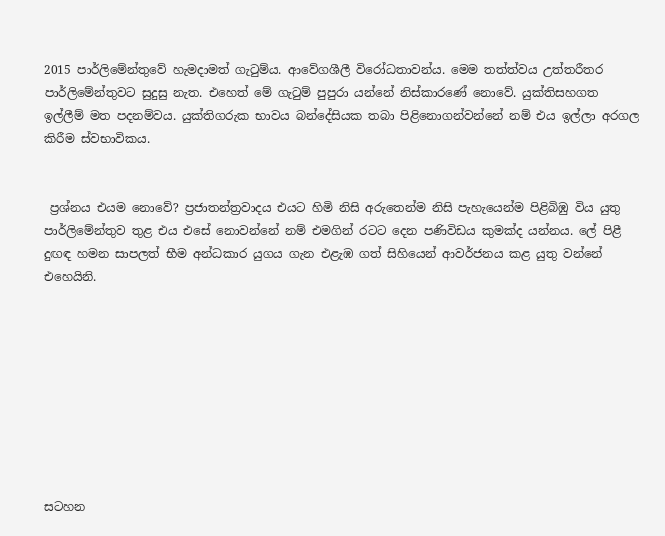2015 පාර්ලිමේන්තුවේ හැමදාමත් ගැටුම්ය. ආවේගශීලී විරෝධතාවන්ය. මෙම තත්ත්වය උත්තරීතර පාර්ලිමේන්තුවට සුදුසු නැත. එහෙත් මේ ගැටුම් පුපුරා යන්නේ නිස්කාරණේ නොවේ. යුක්තිසහගත ඉල්ලීම් මත පදනම්වය. යුක්තිගරුක භාවය බන්දේසියක තබා පිළිනොගන්වන්නේ නම් එය ඉල්ලා අරගල කිරීම ස්වභාවිකය.


 ප්‍රශ්නය එයම නොවේ? ප්‍රජාතන්ත්‍රවාදය එයට හිමි නිසි අරුතෙන්ම නිසි පැහැයෙන්ම පිළිබිඹු විය යුතු පාර්ලිමේන්තුව තුළ එය එසේ නොවන්නේ නම් එමගින් රටට දෙන පණිවිඩය කුමක්ද යන්නය. ලේ පිළී දුඟඳ හමන සාපලත් භීම අන්ධකාර යුගය ගැන එළැඹ ගත් සිහියෙන් ආවර්ජනය කළ යුතු වන්නේ එහෙයිනි.









සටහන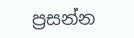ප්‍රසන්න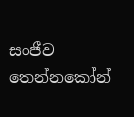සංජීව තෙන්නකෝන්